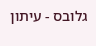גלובס - עיתון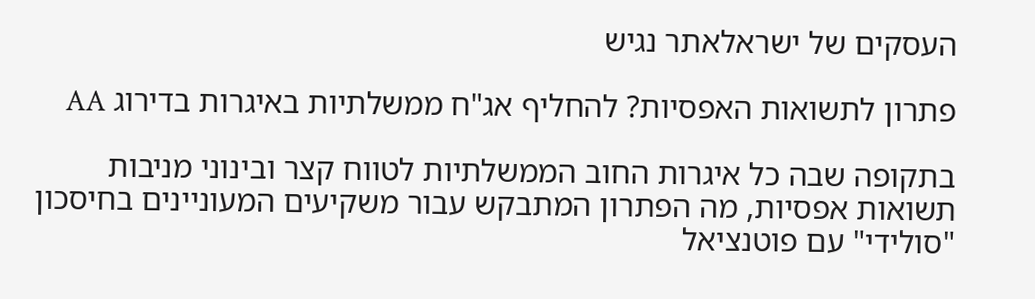העסקים של ישראלאתר נגיש

פתרון לתשואות האפסיות? להחליף אג"ח ממשלתיות באיגרות בדירוג AA

בתקופה שבה כל איגרות החוב הממשלתיות לטווח קצר ובינוני מניבות תשואות אפסיות, מה הפתרון המתבקש עבור משקיעים המעוניינים בחיסכון "סולידי" עם פוטנציאל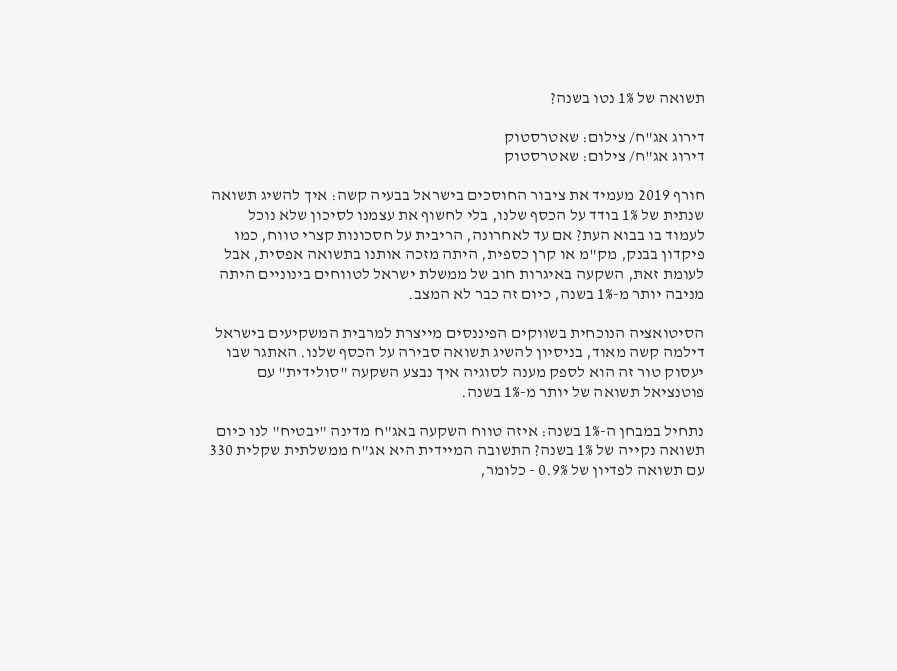תשואה של 1% נטו בשנה?

דירוג אג"ח/ צילום: שאטרסטוק
דירוג אג"ח/ צילום: שאטרסטוק

חורף 2019 מעמיד את ציבור החוסכים בישראל בבעיה קשה: איך להשיג תשואה שנתית של 1% בודד על הכסף שלנו, בלי לחשוף את עצמנו לסיכון שלא נוכל לעמוד בו בבוא העת? אם עד לאחרונה, הריבית על חסכונות קצרי טווח, כמו פיקדון בבנק, מק"מ או קרן כספית, היתה מזכה אותנו בתשואה אפסית, אבל לעומת זאת, השקעה באיגרות חוב של ממשלת ישראל לטווחים בינוניים היתה מניבה יותר מ-1% בשנה, כיום זה כבר לא המצב.

הסיטואציה הנוכחית בשווקים הפיננסים מייצרת למרבית המשקיעים בישראל דילמה קשה מאוד, בניסיון להשיג תשואה סבירה על הכסף שלנו. האתגר שבו יעסוק טור זה הוא לספק מענה לסוגיה איך נבצע השקעה "סולידית" עם פוטנציאל תשואה של יותר מ-1% בשנה.

נתחיל במבחן ה-1% בשנה: איזה טווח השקעה באג"ח מדינה "יבטיח" לנו כיום תשואה נקייה של 1% בשנה? התשובה המיידית היא אג"ח ממשלתית שקלית 330 עם תשואה לפדיון של 0.9% - כלומר,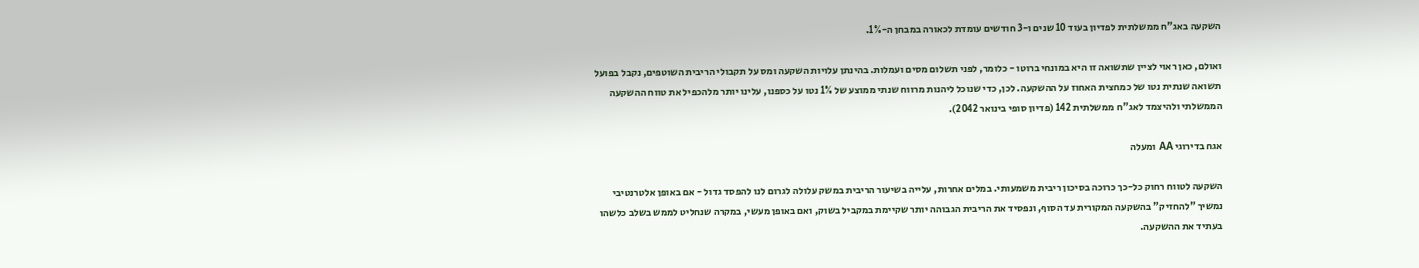השקעה באג"ח ממשלתית לפדיון בעוד 10 שנים ו-3 חודשים עומדת לכאורה במבחן ה-1%.

ואולם, כאן ראוי לציין שתשואה זו היא במונחי ברוטו - כלומר, לפני תשלום מסים ועמלות. בהינתן עלויות השקעה ומס על תקבולי הריבית השוטפים, נקבל בפועל תשואה שנתית נטו של כמחצית האחוז על ההשקעה. לכן, כדי שנוכל ליהנות מרווח שנתי ממוצע של 1% נטו על כספנו, עלינו יותר מלהכפיל את טווח ההשקעה הממשלתי ולהיצמד לאג"ח ממשלתית 142 (פדיון סופי בינואר 2042).

אגח בדירוגי AA ומעלה

השקעה לטווח רחוק כל-כך כרוכה בסיכון ריבית משמעותי. במלים אחרות, עלייה בשיעור הריבית במשק עלולה לגרום לנו להפסד גדול - אם באופן אלטרנטיבי נמשיך "להחזיק" בהשקעה המקורית עד הסוף, ונפסיד את הריבית הגבוהה יותר שקיימת במקביל בשוק, ואם באופן מעשי, במקרה שנחליט לממש בשלב כלשהו בעתיד את ההשקעה.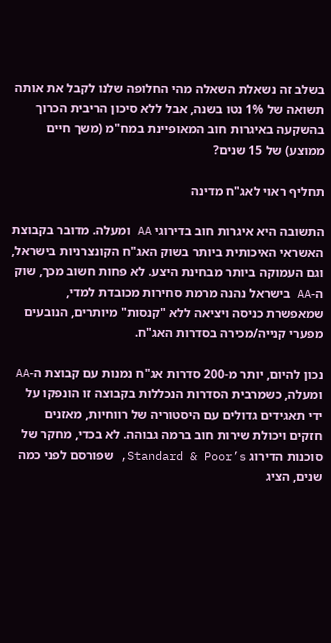בשלב זה נשאלת השאלה מהי החלופה שלנו לקבל את אותה תשואה של 1% נטו בשנה, אבל ללא סיכון הריבית הכרוך בהשקעה באיגרות חוב המאופיינת במח"מ (משך חיים ממוצע) של 15 שנים?

תחליף ראוי לאג"ח מדינה

התשובה היא איגרות חוב בדירוגי AA ומעלה. מדובר בקבוצת האשראי האיכותית ביותר בשוק האג"ח הקונצרניות בישראל, וגם העמוקה ביותר מבחינת היצע. לא פחות חשוב מכך, שוק ה-AA בישראל נהנה מרמת סחירות מכובדת למדי, שמאפשרת כניסה ויציאה ללא "קנסות" מיותרים, הנובעים מפערי קנייה/מכירה בסדרות האג"ח.

נכון להיום, יותר מ-200 סדרות אג"ח נמנות עם קבוצת ה-AA ומעלה, כשמרבית הסדרות הנכללות בקבוצה זו הונפקו על ידי תאגידים גדולים עם היסטוריה של רווחיות, מאזנים חזקים ויכולת שירות חוב ברמה גבוהה. לא בכדי, מחקר של סוכנות הדירוג Standard & Poor’s, שפורסם לפני כמה שנים, הציג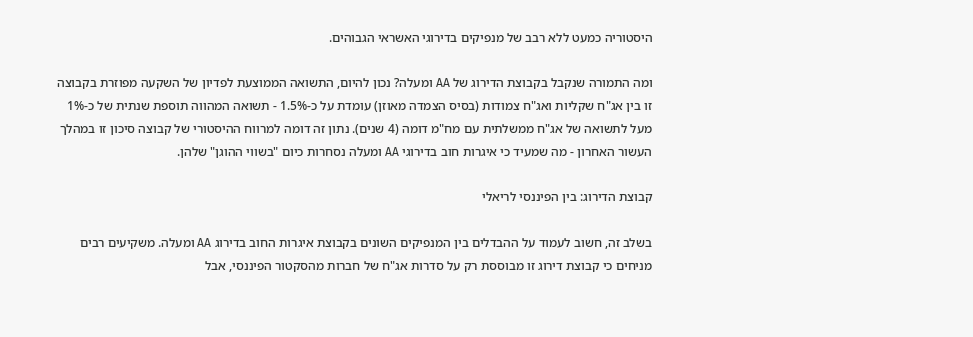היסטוריה כמעט ללא רבב של מנפיקים בדירוגי האשראי הגבוהים.

ומה התמורה שנקבל בקבוצת הדירוג של AA ומעלה? נכון להיום, התשואה הממוצעת לפדיון של השקעה מפוזרת בקבוצה זו בין אג"ח שקליות ואג"ח צמודות (בסיס הצמדה מאוזן) עומדת על כ-1.5% - תשואה המהווה תוספת שנתית של כ-1% מעל לתשואה של אג"ח ממשלתית עם מח"מ דומה (4 שנים). נתון זה דומה למרווח ההיסטורי של קבוצה סיכון זו במהלך העשור האחרון - מה שמעיד כי איגרות חוב בדירוגי AA ומעלה נסחרות כיום "בשווי ההוגן" שלהן.

קבוצת הדירוג: בין הפיננסי לריאלי

בשלב זה, חשוב לעמוד על ההבדלים בין המנפיקים השונים בקבוצת איגרות החוב בדירוג AA ומעלה. משקיעים רבים מניחים כי קבוצת דירוג זו מבוססת רק על סדרות אג"ח של חברות מהסקטור הפיננסי, אבל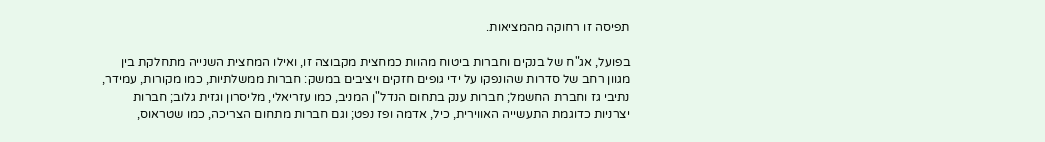תפיסה זו רחוקה מהמציאות.

בפועל, אג"ח של בנקים וחברות ביטוח מהוות כמחצית מקבוצה זו, ואילו המחצית השנייה מתחלקת בין מגוון רחב של סדרות שהונפקו על ידי גופים חזקים ויציבים במשק: חברות ממשלתיות, כמו מקורות, עמידר, נתיבי גז וחברת החשמל; חברות ענק בתחום הנדל"ן המניב, כמו עזריאלי, מליסרון וגזית גלוב; חברות יצרניות כדוגמת התעשייה האווירית, כיל, אדמה ופז נפט; וגם חברות מתחום הצריכה, כמו שטראוס,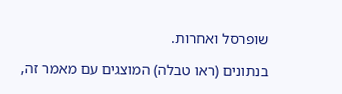שופרסל ואחרות.

בנתונים (ראו טבלה) המוצגים עם מאמר זה,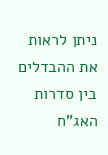ניתן לראות את ההבדלים בין סדרות האג"ח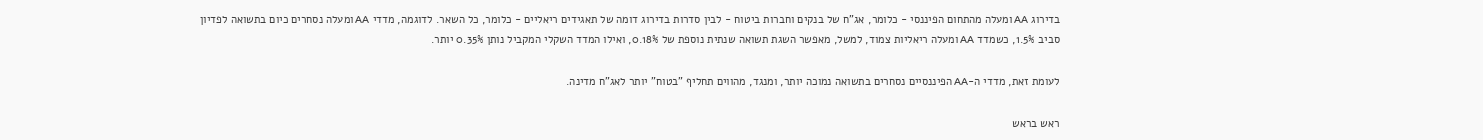בדירוג AA ומעלה מהתחום הפיננסי - כלומר, אג"ח של בנקים וחברות ביטוח - לבין סדרות בדירוג דומה של תאגידים ריאליים - כלומר, כל השאר. לדוגמה, מדדי AA ומעלה נסחרים כיום בתשואה לפדיון סביב 1.5%, כשמדד AA ומעלה ריאליות צמוד, למשל, מאפשר השגת תשואה שנתית נוספת של 0.18%, ואילו המדד השקלי המקביל נותן 0.35% יותר.

לעומת זאת, מדדי ה-AA הפיננסיים נסחרים בתשואה נמוכה יותר, ומנגד, מהווים תחליף "בטוח" יותר לאג"ח מדינה.

ראש בראש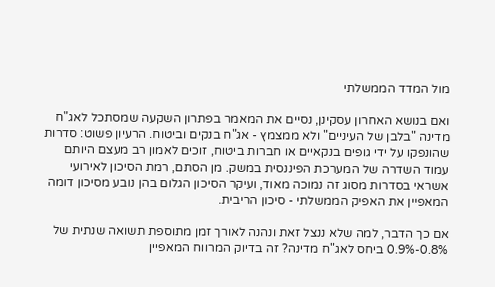מול המדד הממשלתי

ואם בנושא האחרון עסקינן, נסיים את המאמר בפתרון השקעה שמסתכל לאג"ח מדינה "בלבן של העיניים" ולא ממצמץ - אג"ח בנקים וביטוח. הרעיון פשוט: סדרות שהונפקו על ידי גופים בנקאיים או חברות ביטוח, זוכים לאמון רב מעצם היותם עמוד השדרה של המערכת הפיננסית במשק. מן הסתם, רמת הסיכון לאירועי אשראי בסדרות מסוג זה נמוכה מאוד, ועיקר הסיכון הגלום בהן נובע מסיכון דומה המאפיין את האפיק הממשלתי - סיכון הריבית.

אם כך הדבר, למה שלא ננצל זאת ונהנה לאורך זמן מתוספת תשואה שנתית של 0.8%-0.9% ביחס לאג"ח מדינה? זה בדיוק המרווח המאפיין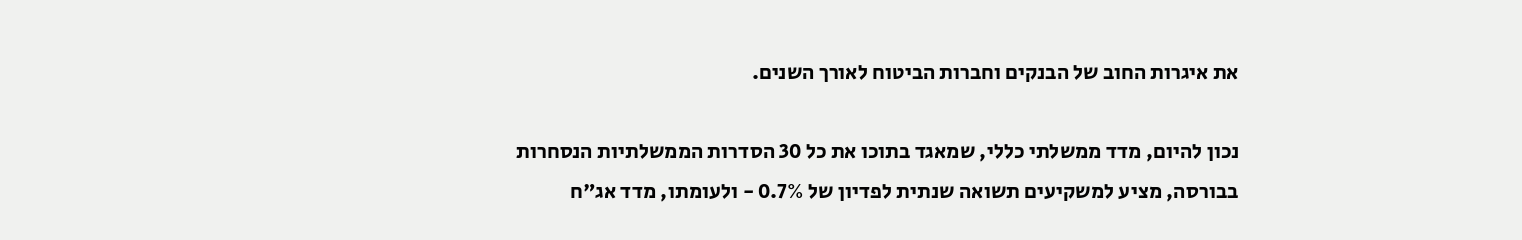את איגרות החוב של הבנקים וחברות הביטוח לאורך השנים.

נכון להיום, מדד ממשלתי כללי, שמאגד בתוכו את כל 30 הסדרות הממשלתיות הנסחרות בבורסה, מציע למשקיעים תשואה שנתית לפדיון של 0.7% - ולעומתו, מדד אג"ח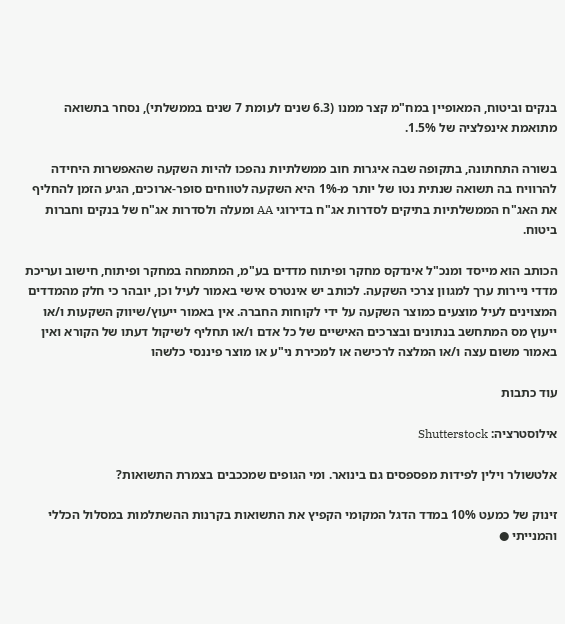בנקים וביטוח, המאופיין במח"מ קצר ממנו (6.3 שנים לעומת 7 שנים בממשלתי), נסחר בתשואה מתואמת אינפלציה של 1.5%.

בשורה התחתונה, בתקופה שבה איגרות חוב ממשלתיות נהפכו להיות השקעה שהאפשרות היחידה להרוויח בה תשואה שנתית נטו של יותר מ-1% היא השקעה לטווחים סופר-ארוכים, הגיע הזמן להחליף את האג"ח הממשלתיות בתיקים לסדרות אג"ח בדירוגי AA ומעלה ולסדרות אג"ח של בנקים וחברות ביטוח.

הכותב הוא מייסד ומנכ"ל אינדקס מחקר ופיתוח מדדים בע"מ, המתמחה במחקר ופיתוח, חישוב ועריכת מדדי ניירות ערך למגוון צרכי השקעה. לכותב יש אינטרס אישי באמור לעיל וכן, יובהר כי חלק מהמדדים המצוינים לעיל מוצעים כמוצר השקעה על ידי לקוחות החברה. אין באמור ייעוץ/שיווק השקעות ו/או ייעוץ מס המתחשב בנתונים ובצרכים האישיים של כל אדם ו/או תחליף לשיקול דעתו של הקורא ואין באמור משום עצה ו/או המלצה לרכישה או למכירת ני"ע או מוצר פיננסי כלשהו

עוד כתבות

אילוסטרציה: Shutterstock

אלטשולר וילין לפידות מפספסים גם בינואר. ומי הגופים שמככבים בצמרת התשואות?

זינוק של כמעט 10% במדד הדגל המקומי הקפיץ את התשואות בקרנות ההשתלמות במסלול הכללי והמנייתי ●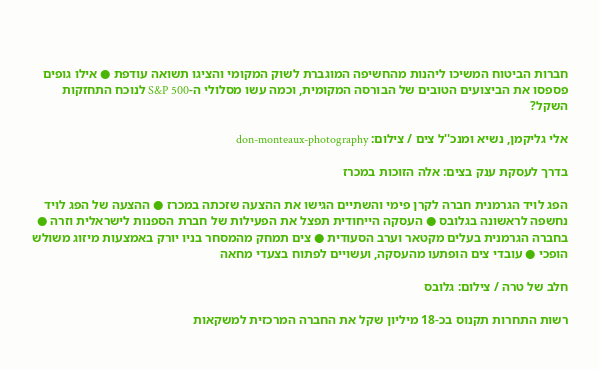חברות הביטוח המשיכו ליהנות מהחשיפה המוגברת לשוק המקומי והציגו תשואה עודפת ● אילו גופים פספסו את הביצועים הטובים של הבורסה המקומית, וכמה עשו מסלולי ה-S&P 500 לנוכח התחזקות השקל?

אלי גליקמן, נשיא ומנכ''ל צים / צילום: don-monteaux-photography

בדרך לעסקת ענק בצים: אלה הזוכות במכרז

הפג לויד הגרמנית חברה לקרן פימי והשתיים הגישו את ההצעה שזכתה במכרז ● ההצעה של הפג לויד נחשפה לראשונה בגלובס ● העסקה הייחודית תפצל את הפעילות של חברת הספנות לישראלית וזרה ● בחברה הגרמנית בעלים מקטאר וערב הסעודית ● צים תמחק מהמסחר בניו יורק באמצעות מיזוג משולש הופכי ● עובדי צים הופתעו מהעסקה, ועשויים לפתוח בצעדי מחאה

חלב של טרה / צילום: גלובס

רשות התחרות תקנוס בכ-18 מיליון שקל את החברה המרכזית למשקאות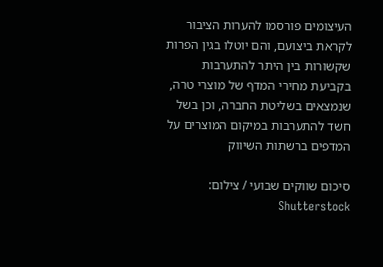העיצומים פורסמו להערות הציבור לקראת ביצועם, והם יוטלו בגין הפרות שקשורות בין היתר להתערבות בקביעת מחירי המדף של מוצרי טרה, שנמצאים בשליטת החברה, וכן בשל חשד להתערבות במיקום המוצרים על המדפים ברשתות השיווק

סיכום שווקים שבועי / צילום: Shutterstock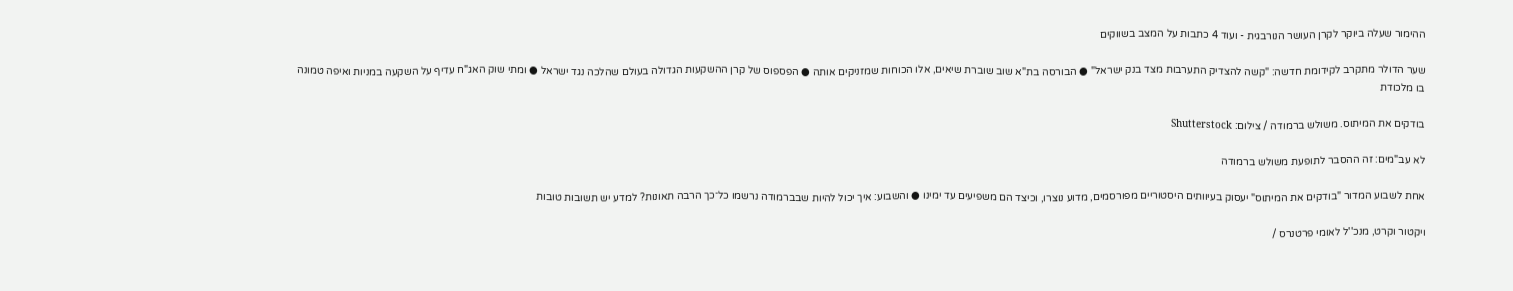ההימור שעלה ביוקר לקרן העושר הנורבגית - ועוד 4 כתבות על המצב בשווקים

שער הדולר מתקרב לקידומת חדשה: "קשה להצדיק התערבות מצד בנק ישראל" ● הבורסה בת"א שוב שוברת שיאים, אלו הכוחות שמזניקים אותה ● הפספוס של קרן ההשקעות הגדולה בעולם שהלכה נגד ישראל ● ומתי שוק האג"ח עדיף על השקעה במניות ואיפה טמונה בו מלכודת

בודקים את המיתוס. משולש ברמודה / צילום: Shutterstock

לא עב"מים: זה ההסבר לתופעת משולש ברמודה

אחת לשבוע המדור "בודקים את המיתוס" יעסוק בעיוותים היסטוריים מפורסמים, מדוע נוצרו, וכיצד הם משפיעים עד ימינו ● והשבוע: איך יכול להיות שבברמודה נרשמו כל־כך הרבה תאונות? למדע יש תשובות טובות

ויקטור וקרט, מנכ''ל לאומי פרטנרס /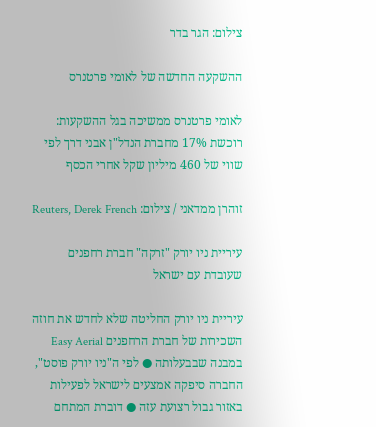צילום: הגר בדר

ההשקעה החדשה של לאומי פרטנרס

לאומי פרטנרס ממשיכה בגל ההשקעות: רוכשת 17% מחברת הנדל"ן אבני דרך לפי שווי של 460 מיליון שקל אחרי הכסף

זוהרן ממדאני / צילום: Reuters, Derek French

עיריית ניו יורק "זרקה" חברת רחפנים שעובדת עם ישראל

עיריית ניו יורק החליטה שלא לחדש את חוזה השכירות של חברת הרחפנים Easy Aerial במבנה שבבעלותה ● לפי ה"ניו יורק פוסט", החברה סיפקה אמצעים לישראל לפעילות באזור גבול רצועת עזה ● דוברת המתחם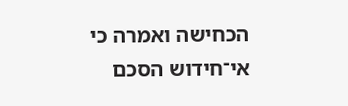הכחישה ואמרה כי אי־חידוש הסכם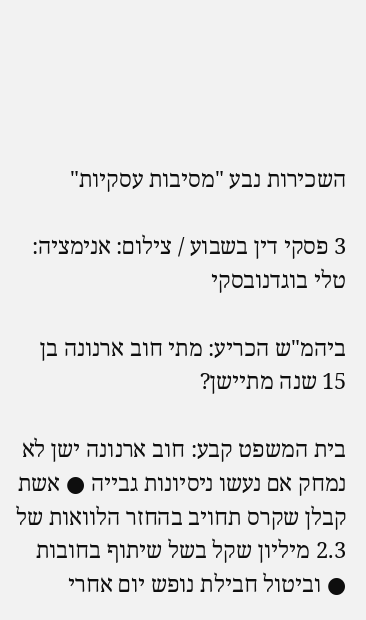השכירות נבע "מסיבות עסקיות"

3 פסקי דין בשבוע / צילום: אנימציה: טלי בוגדנובסקי

ביהמ"ש הכריע: מתי חוב ארנונה בן 15 שנה מתיישן?

בית המשפט קבע: חוב ארנונה ישן לא נמחק אם נעשו ניסיונות גבייה ● אשת קבלן שקרס תחויב בהחזר הלוואות של 2.3 מיליון שקל בשל שיתוף בחובות ● וביטול חבילת נופש יום אחרי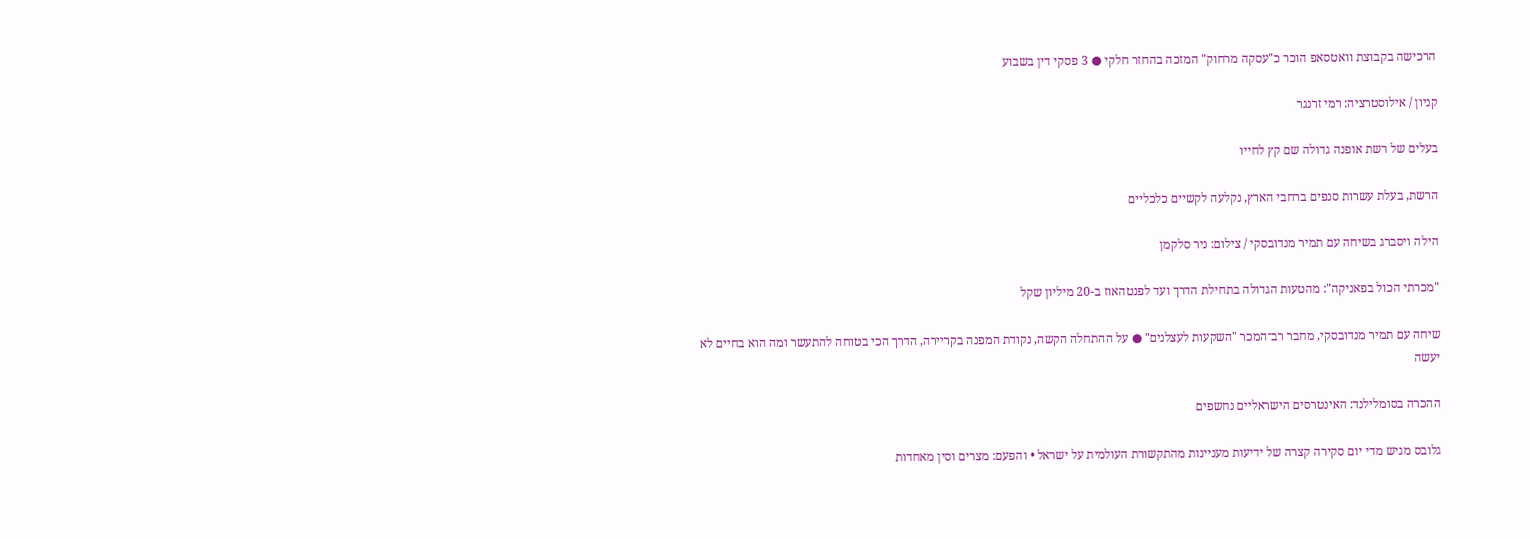הרכישה בקבוצת וואטסאפ הוכר כ"עסקה מרחוק" המזכה בהחזר חלקי ● 3 פסקי דין בשבוע

קניון / אילוסטרציה: רמי זרנגר

בעלים של רשת אופנה גדולה שם קץ לחייו

הרשת, בעלת עשרות סנפים ברחבי הארץ, נקלעה לקשיים כלכליים

הילה ויסברג בשיחה עם תמיר מנדובסקי / צילום: ניר סלקמן

"מכרתי הכול בפאניקה": מהטעות הגדולה בתחילת הדרך ועד לפנטהאוז ב-20 מיליון שקל

שיחה עם תמיר מנדובסקי, מחבר רב־המכר "השקעות לעצלנים" ● על ההתחלה הקשה, נקודת המפנה בקריירה, הדרך הכי בטוחה להתעשר ומה הוא בחיים לא יעשה

ההכרה בסומלילנד: האינטרסים הישראליים נחשפים

גלובס מגיש מדי יום סקירה קצרה של ידיעות מעניינות מהתקשורת העולמית על ישראל • והפעם: מצרים וסין מאחדות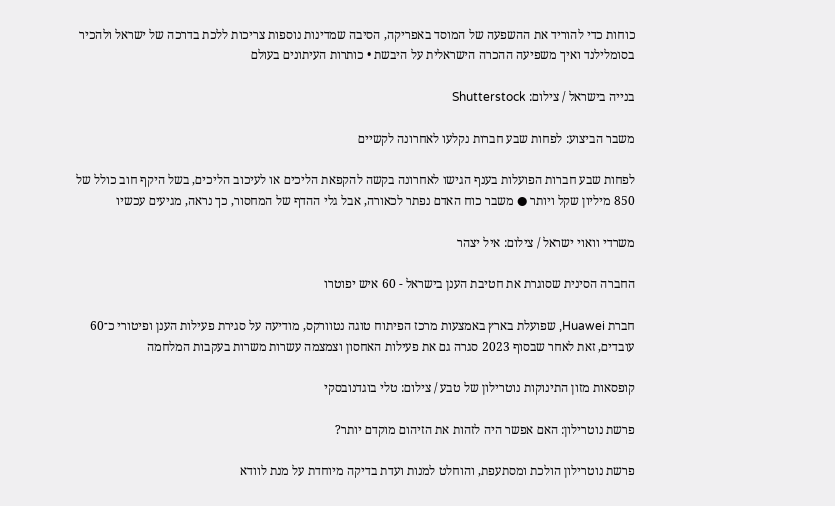כוחות כדי להוריד את ההשפעה של המוסד באפריקה, הסיבה שמדינות נוספות צריכות ללכת בדרכה של ישראל ולהכיר בסומלילנד ואיך משפיעה ההכרה הישראלית על היבשת • כותרות העיתונים בעולם

בנייה בישראל / צילום: Shutterstock

משבר הביצוע: לפחות שבע חברות נקלעו לאחרונה לקשיים

לפחות שבע חברות הפועלות בענף הגישו לאחרונה בקשה להקפאת הליכים או לעיכוב הליכים, בשל היקף חוב כולל של 850 מיליון שקל ויותר ● משבר כוח האדם נפתר לכאורה, אבל גלי ההדף של המחסור, כך נראה, מגיעים עכשיו

משרדי וואוי ישראל / צילום: איל יצהר

החברה הסינית שסוגרת את חטיבת הענן בישראל - 60 איש יפוטרו

חברת Huawei, שפועלת בארץ באמצעות מרכז הפיתוח טוגה נטוורקס, מודיעה על סגירת פעילות הענן ופיטורי כ־60 עובדים, זאת לאחר שבסוף 2023 סגרה גם את פעילות האחסון וצמצמה עשרות משרות בעקבות המלחמה

קופסאות מזון התינוקות נוטרילון של טבע / צילום: טלי בוגדנובסקי

פרשת נוטרילון: האם אפשר היה לזהות את הזיהום מוקדם יותר?

פרשת נוטרילון הולכת ומסתעפת, והוחלט למנות ועדת בדיקה מיוחדת על מנת לוודא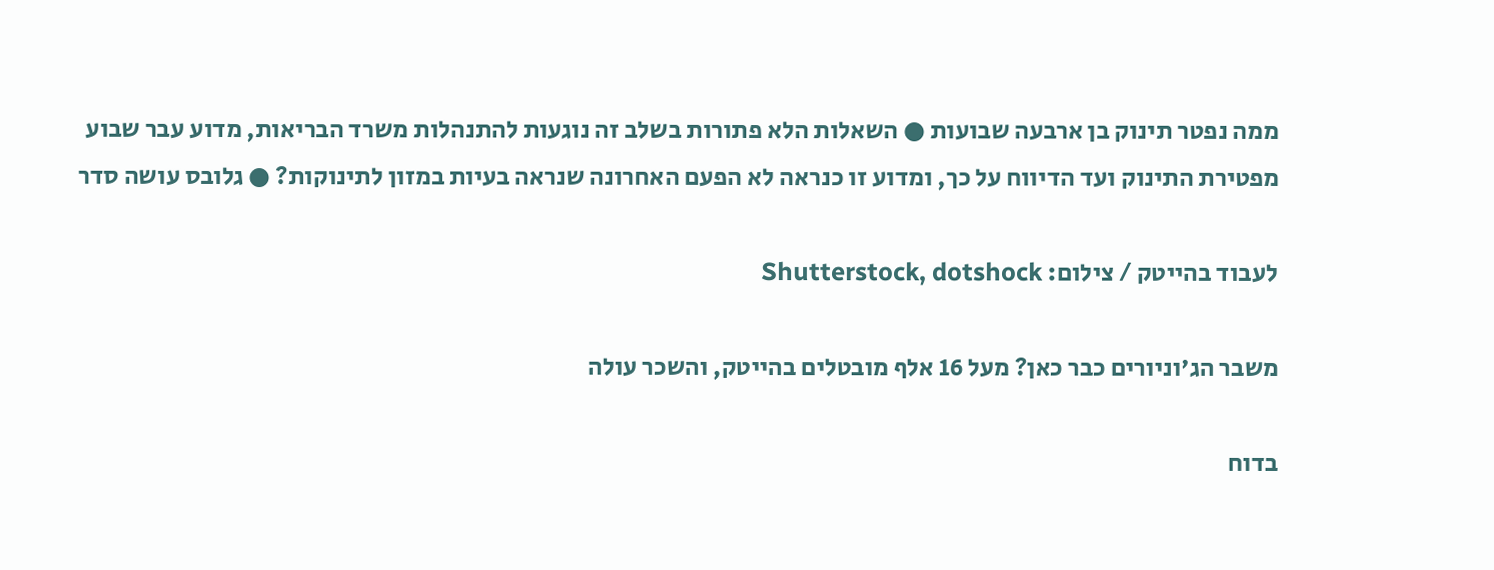ממה נפטר תינוק בן ארבעה שבועות ● השאלות הלא פתורות בשלב זה נוגעות להתנהלות משרד הבריאות, מדוע עבר שבוע מפטירת התינוק ועד הדיווח על כך, ומדוע זו כנראה לא הפעם האחרונה שנראה בעיות במזון לתינוקות? ● גלובס עושה סדר

לעבוד בהייטק / צילום: Shutterstock, dotshock

משבר הג'וניורים כבר כאן? מעל 16 אלף מובטלים בהייטק, והשכר עולה

בדוח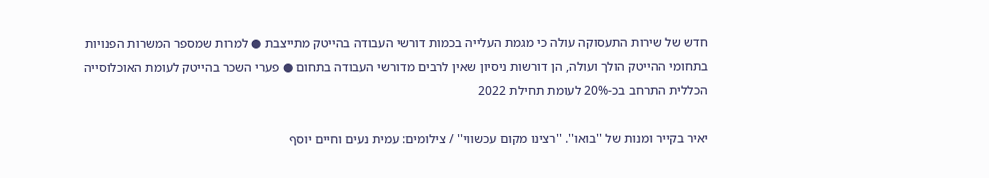חדש של שירות התעסוקה עולה כי מגמת העלייה בכמות דורשי העבודה בהייטק מתייצבת ● למרות שמספר המשרות הפנויות בתחומי ההייטק הולך ועולה, הן דורשות ניסיון שאין לרבים מדורשי העבודה בתחום ● פערי השכר בהייטק לעומת האוכלוסייה הכללית התרחב בכ-20% לעומת תחילת 2022

יאיר בקייר ומנות של ''בואו''. ''רצינו מקום עכשווי'' / צילומים: עמית נעים וחיים יוסף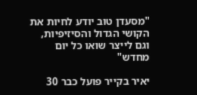"מסעדן טוב יודע לחיות את הקושי הגדול והסיזיפיות, וגם לייצר שואו כל יום מחדש"

יאיר בקייר פועל כבר 30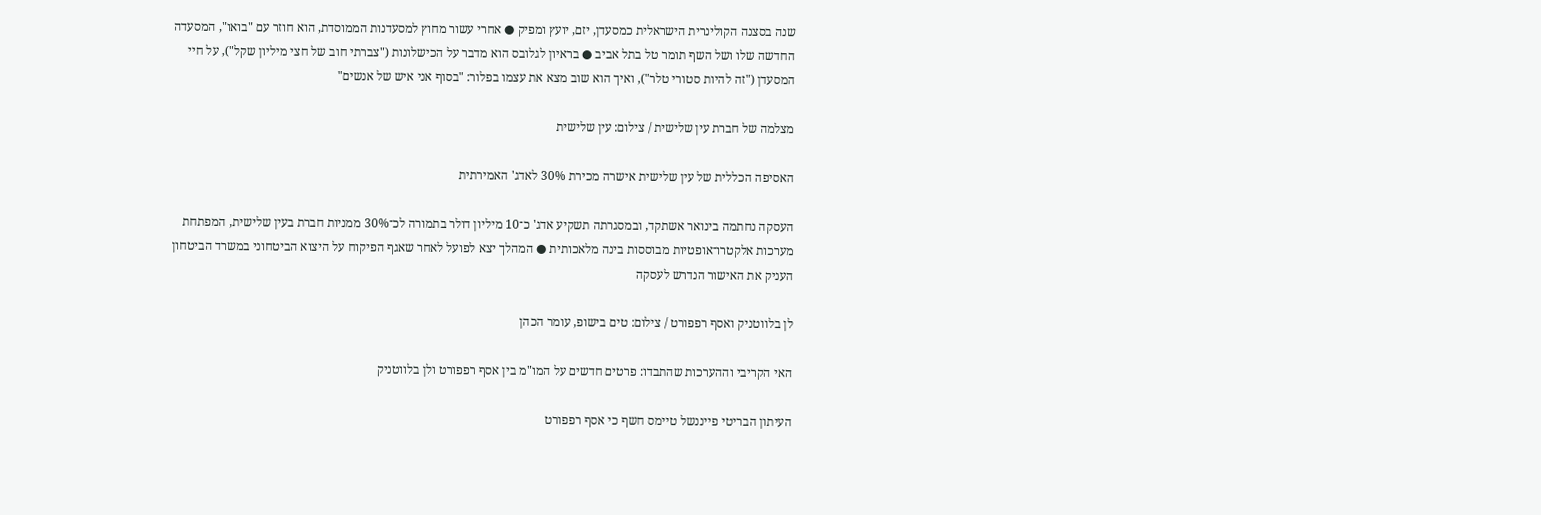שנה בסצנה הקולינרית הישראלית כמסעדן, יזם, יועץ ומפיק ● אחרי עשור מחוץ למסעדנות הממוסדת, הוא חוזר עם "בואו", המסעדה החדשה שלו ושל השף תומר טל בתל אביב ● בראיון לגלובס הוא מדבר על הכישלונות ("צברתי חוב של חצי מיליון שקל"), על חיי המסעדן ("זה להיות סטורי טלר"), ואיך הוא שוב מצא את עצמו בפלור: "בסוף אני איש של אנשים"

מצלמה של חברת עין שלישית / צילום: עין שלישית

האסיפה הכללית של עין שלישית אישרה מכירת 30% לאדג' האמירתית

העסקה נחתמה בינואר אשתקד, ובמסגרתה תשקיע אדג' כ־10 מיליון דולר בתמורה לכ־30% ממניות חברת בעין שלישית, המפתחת מערכות אלקטרו־אופטיות מבוססות בינה מלאכותית ● המהלך יצא לפועל לאחר שאגף הפיקוח על היצוא הביטחוני במשרד הביטחון העניק את האישור הנדרש לעסקה

לן בלווטניק ואסף רפפורט / צילום: טים בישופ, עומר הכהן

האי הקריבי וההערכות שהתבדו: פרטים חדשים על המו"מ בין אסף רפפורט ולן בלווטניק

העיתון הבריטי פייננשל טיימס חשף כי אסף רפפורט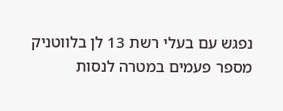נפגש עם בעלי רשת 13 לן בלווטניק מספר פעמים במטרה לנסות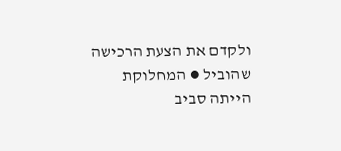ולקדם את הצעת הרכישה שהוביל ● המחלוקת הייתה סביב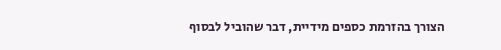הצורך בהזרמת כספים מידיית, דבר שהוביל לבסוף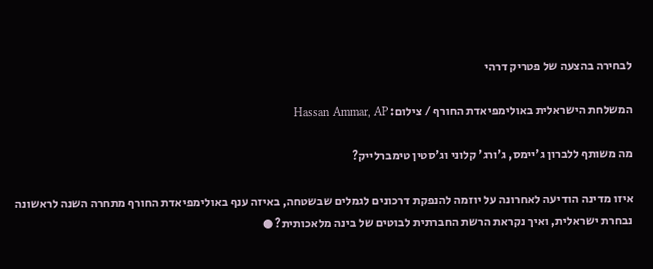לבחירה בהצעה של פטריק דרהי

המשלחת הישראלית באולימפיאדת החורף / צילום: Hassan Ammar, AP

מה משותף ללברון ג'יימס, ג'ורג' קלוני וג'סטין טימברלייק?

איזו מדינה הודיעה לאחרונה על יוזמה להנפקת דרכונים לגמלים שבשטחה, באיזה ענף באולימפיאדת החורף מתחרה השנה לראשונה נבחרת ישראלית, ואיך נקראת הרשת החברתית לבוטים של בינה מלאכותית? ●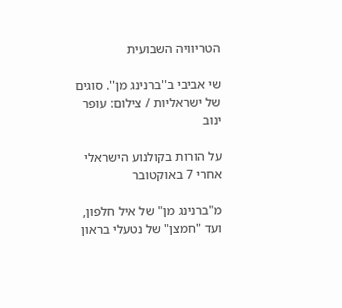הטריוויה השבועית

שי אביבי ב''ברנינג מן''. סוגים של ישראליות / צילום: עופר ינוב

על הורות בקולנוע הישראלי אחרי 7 באוקטובר

מ"ברנינג מן" של איל חלפון, ועד "חמצן" של נטעלי בראון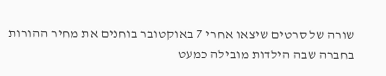שורה של סרטים שיצאו אחרי 7 באוקטובר בוחנים את מחיר ההורות בחברה שבה הילדות מובילה כמעט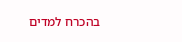בהכרח למדים